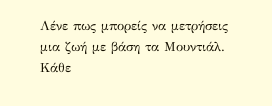Λένε πως μπορείς να μετρήσεις μια ζωή με βάση τα Μουντιάλ. Κάθε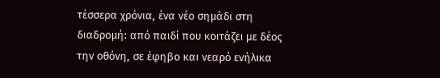τέσσερα χρόνια, ένα νέο σημάδι στη διαδρομή: από παιδί που κοιτάζει με δέος την οθόνη, σε έφηβο και νεαρό ενήλικα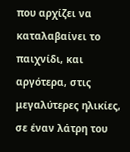που αρχίζει να καταλαβαίνει το παιχνίδι, και αργότερα, στις μεγαλύτερες ηλικίες, σε έναν λάτρη του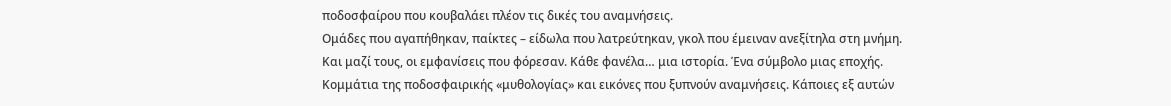ποδοσφαίρου που κουβαλάει πλέον τις δικές του αναμνήσεις.
Ομάδες που αγαπήθηκαν, παίκτες – είδωλα που λατρεύτηκαν, γκολ που έμειναν ανεξίτηλα στη μνήμη. Και μαζί τους, οι εμφανίσεις που φόρεσαν. Κάθε φανέλα… μια ιστορία. Ένα σύμβολο μιας εποχής. Κομμάτια της ποδοσφαιρικής «μυθολογίας» και εικόνες που ξυπνούν αναμνήσεις. Κάποιες εξ αυτών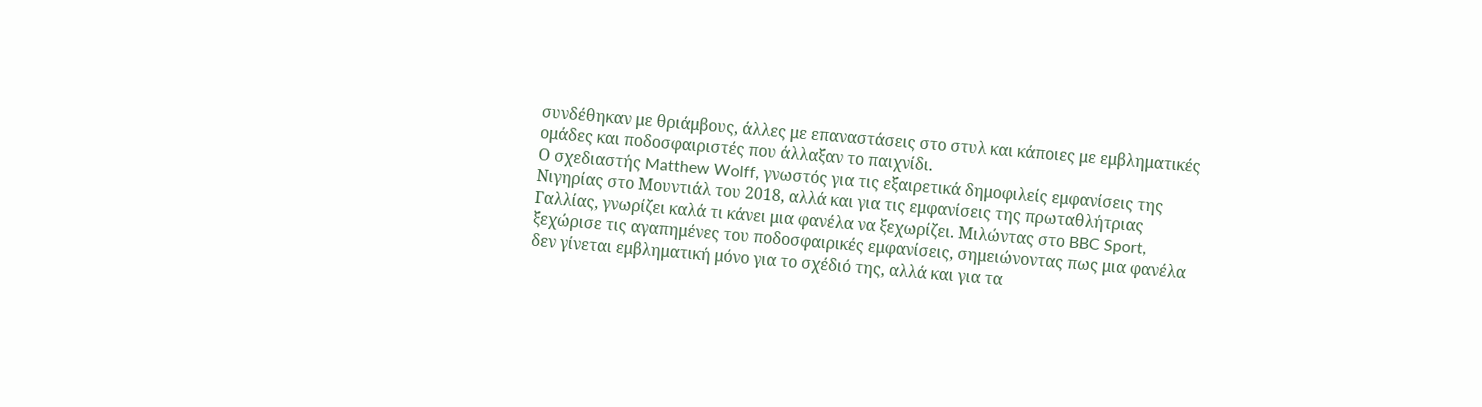συνδέθηκαν με θριάμβους, άλλες με επαναστάσεις στο στυλ και κάποιες με εμβληματικές ομάδες και ποδοσφαιριστές που άλλαξαν το παιχνίδι.
Ο σχεδιαστής Matthew Wolff, γνωστός για τις εξαιρετικά δημοφιλείς εμφανίσεις της Νιγηρίας στο Μουντιάλ του 2018, αλλά και για τις εμφανίσεις της πρωταθλήτριας Γαλλίας, γνωρίζει καλά τι κάνει μια φανέλα να ξεχωρίζει. Μιλώντας στο BBC Sport, ξεχώρισε τις αγαπημένες του ποδοσφαιρικές εμφανίσεις, σημειώνοντας πως μια φανέλα δεν γίνεται εμβληματική μόνο για το σχέδιό της, αλλά και για τα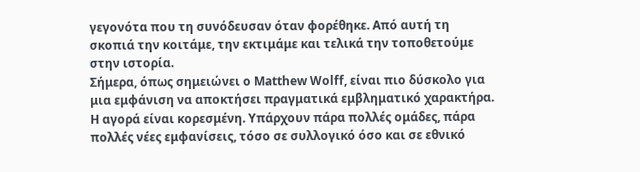γεγονότα που τη συνόδευσαν όταν φορέθηκε. Από αυτή τη σκοπιά την κοιτάμε, την εκτιμάμε και τελικά την τοποθετούμε στην ιστορία.
Σήμερα, όπως σημειώνει ο Matthew Wolff, είναι πιο δύσκολο για μια εμφάνιση να αποκτήσει πραγματικά εμβληματικό χαρακτήρα. Η αγορά είναι κορεσμένη. Υπάρχουν πάρα πολλές ομάδες, πάρα πολλές νέες εμφανίσεις, τόσο σε συλλογικό όσο και σε εθνικό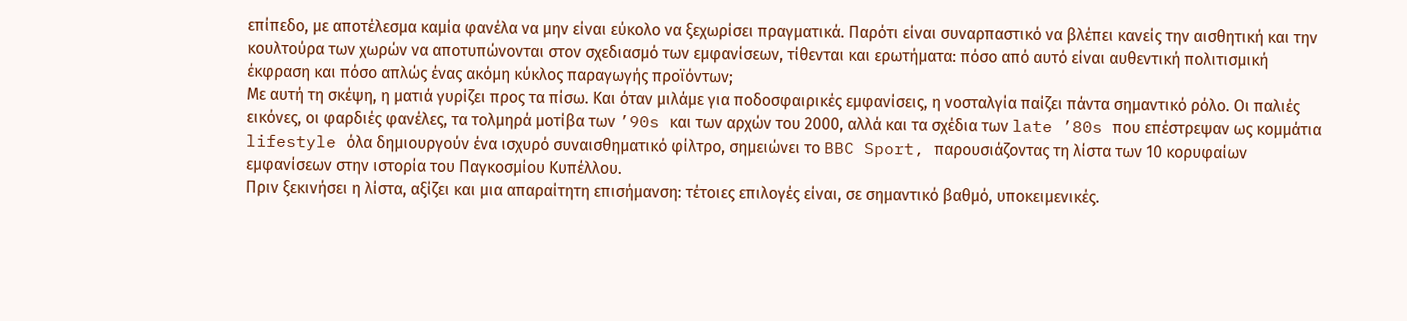επίπεδο, με αποτέλεσμα καμία φανέλα να μην είναι εύκολο να ξεχωρίσει πραγματικά. Παρότι είναι συναρπαστικό να βλέπει κανείς την αισθητική και την κουλτούρα των χωρών να αποτυπώνονται στον σχεδιασμό των εμφανίσεων, τίθενται και ερωτήματα: πόσο από αυτό είναι αυθεντική πολιτισμική έκφραση και πόσο απλώς ένας ακόμη κύκλος παραγωγής προϊόντων;
Με αυτή τη σκέψη, η ματιά γυρίζει προς τα πίσω. Και όταν μιλάμε για ποδοσφαιρικές εμφανίσεις, η νοσταλγία παίζει πάντα σημαντικό ρόλο. Οι παλιές εικόνες, οι φαρδιές φανέλες, τα τολμηρά μοτίβα των ’90s και των αρχών του 2000, αλλά και τα σχέδια των late ’80s που επέστρεψαν ως κομμάτια lifestyle όλα δημιουργούν ένα ισχυρό συναισθηματικό φίλτρο, σημειώνει το BBC Sport, παρουσιάζοντας τη λίστα των 10 κορυφαίων εμφανίσεων στην ιστορία του Παγκοσμίου Κυπέλλου.
Πριν ξεκινήσει η λίστα, αξίζει και μια απαραίτητη επισήμανση: τέτοιες επιλογές είναι, σε σημαντικό βαθμό, υποκειμενικές.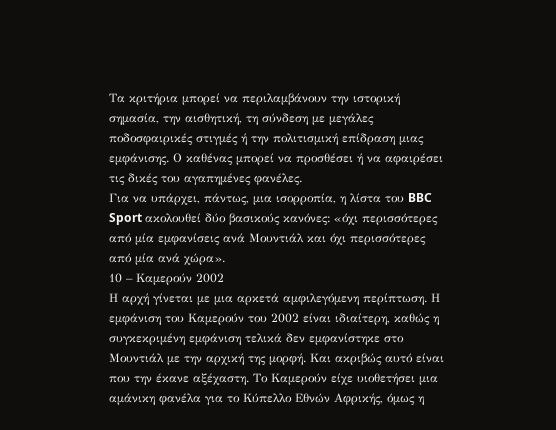Τα κριτήρια μπορεί να περιλαμβάνουν την ιστορική σημασία, την αισθητική, τη σύνδεση με μεγάλες ποδοσφαιρικές στιγμές ή την πολιτισμική επίδραση μιας εμφάνισης. Ο καθένας μπορεί να προσθέσει ή να αφαιρέσει τις δικές του αγαπημένες φανέλες.
Για να υπάρχει, πάντως, μια ισορροπία, η λίστα του BBC Sport ακολουθεί δύο βασικούς κανόνες: «όχι περισσότερες από μία εμφανίσεις ανά Μουντιάλ και όχι περισσότερες από μία ανά χώρα».
10 – Καμερούν 2002
Η αρχή γίνεται με μια αρκετά αμφιλεγόμενη περίπτωση. Η εμφάνιση του Καμερούν του 2002 είναι ιδιαίτερη, καθώς η συγκεκριμένη εμφάνιση τελικά δεν εμφανίστηκε στο Μουντιάλ με την αρχική της μορφή. Και ακριβώς αυτό είναι που την έκανε αξέχαστη. Το Καμερούν είχε υιοθετήσει μια αμάνικη φανέλα για το Κύπελλο Εθνών Αφρικής, όμως η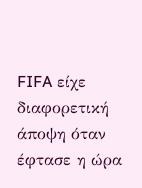FIFA είχε διαφορετική άποψη όταν έφτασε η ώρα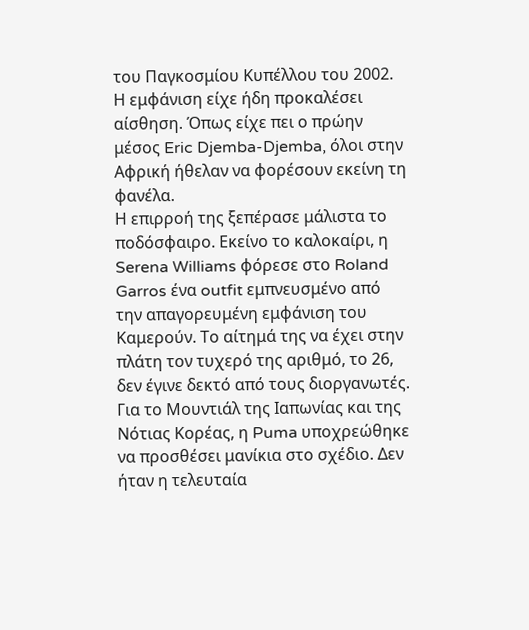του Παγκοσμίου Κυπέλλου του 2002. Η εμφάνιση είχε ήδη προκαλέσει αίσθηση. Όπως είχε πει ο πρώην μέσος Eric Djemba-Djemba, όλοι στην Αφρική ήθελαν να φορέσουν εκείνη τη φανέλα.
Η επιρροή της ξεπέρασε μάλιστα το ποδόσφαιρο. Εκείνο το καλοκαίρι, η Serena Williams φόρεσε στο Roland Garros ένα outfit εμπνευσμένο από την απαγορευμένη εμφάνιση του Καμερούν. Το αίτημά της να έχει στην πλάτη τον τυχερό της αριθμό, το 26, δεν έγινε δεκτό από τους διοργανωτές.
Για το Μουντιάλ της Ιαπωνίας και της Νότιας Κορέας, η Puma υποχρεώθηκε να προσθέσει μανίκια στο σχέδιο. Δεν ήταν η τελευταία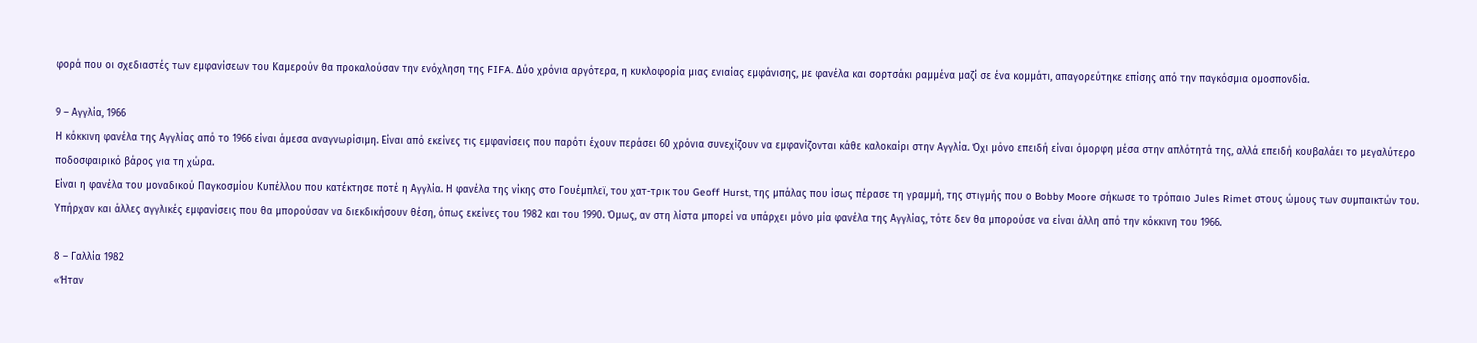φορά που οι σχεδιαστές των εμφανίσεων του Καμερούν θα προκαλούσαν την ενόχληση της FIFA. Δύο χρόνια αργότερα, η κυκλοφορία μιας ενιαίας εμφάνισης, με φανέλα και σορτσάκι ραμμένα μαζί σε ένα κομμάτι, απαγορεύτηκε επίσης από την παγκόσμια ομοσπονδία.

9 – Αγγλία, 1966
Η κόκκινη φανέλα της Αγγλίας από το 1966 είναι άμεσα αναγνωρίσιμη. Είναι από εκείνες τις εμφανίσεις που παρότι έχουν περάσει 60 χρόνια συνεχίζουν να εμφανίζονται κάθε καλοκαίρι στην Αγγλία. Όχι μόνο επειδή είναι όμορφη μέσα στην απλότητά της, αλλά επειδή κουβαλάει το μεγαλύτερο ποδοσφαιρικό βάρος για τη χώρα.
Είναι η φανέλα του μοναδικού Παγκοσμίου Κυπέλλου που κατέκτησε ποτέ η Αγγλία. Η φανέλα της νίκης στο Γουέμπλεϊ, του χατ-τρικ του Geoff Hurst, της μπάλας που ίσως πέρασε τη γραμμή, της στιγμής που ο Bobby Moore σήκωσε το τρόπαιο Jules Rimet στους ώμους των συμπαικτών του. Υπήρχαν και άλλες αγγλικές εμφανίσεις που θα μπορούσαν να διεκδικήσουν θέση, όπως εκείνες του 1982 και του 1990. Όμως, αν στη λίστα μπορεί να υπάρχει μόνο μία φανέλα της Αγγλίας, τότε δεν θα μπορούσε να είναι άλλη από την κόκκινη του 1966.

8 – Γαλλία 1982
«Ήταν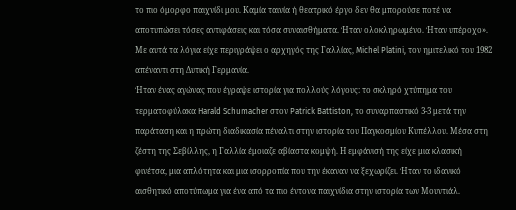το πιο όμορφο παιχνίδι μου. Καμία ταινία ή θεατρικό έργο δεν θα μπορούσε ποτέ να αποτυπώσει τόσες αντιφάσεις και τόσα συναισθήματα. Ήταν ολοκληρωμένο. Ήταν υπέροχο». Με αυτά τα λόγια είχε περιγράψει ο αρχηγός της Γαλλίας, Michel Platini, τον ημιτελικό του 1982 απέναντι στη Δυτική Γερμανία.
Ήταν ένας αγώνας που έγραψε ιστορία για πολλούς λόγους: το σκληρό χτύπημα του τερματοφύλακα Harald Schumacher στον Patrick Battiston, το συναρπαστικό 3-3 μετά την παράταση και η πρώτη διαδικασία πέναλτι στην ιστορία του Παγκοσμίου Κυπέλλου. Μέσα στη ζέστη της Σεβίλλης, η Γαλλία έμοιαζε αβίαστα κομψή. Η εμφάνισή της είχε μια κλασική φινέτσα, μια απλότητα και μια ισορροπία που την έκαναν να ξεχωρίζει. Ήταν το ιδανικό αισθητικό αποτύπωμα για ένα από τα πιο έντονα παιχνίδια στην ιστορία των Μουντιάλ.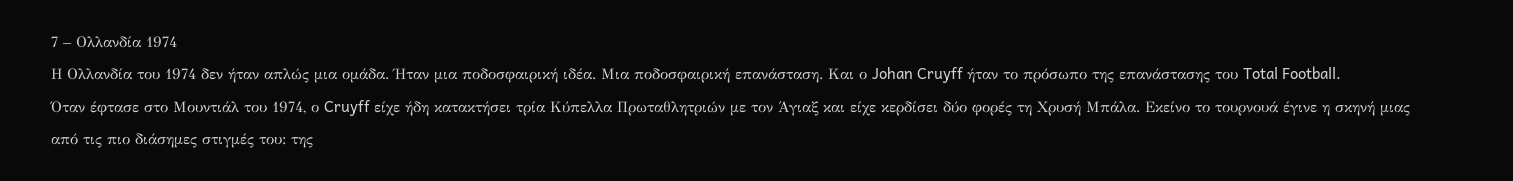7 – Ολλανδία 1974
Η Ολλανδία του 1974 δεν ήταν απλώς μια ομάδα. Ήταν μια ποδοσφαιρική ιδέα. Μια ποδοσφαιρική επανάσταση. Και ο Johan Cruyff ήταν το πρόσωπο της επανάστασης του Total Football.
Όταν έφτασε στο Μουντιάλ του 1974, ο Cruyff είχε ήδη κατακτήσει τρία Κύπελλα Πρωταθλητριών με τον Άγιαξ και είχε κερδίσει δύο φορές τη Χρυσή Μπάλα. Εκείνο το τουρνουά έγινε η σκηνή μιας από τις πιο διάσημες στιγμές του: της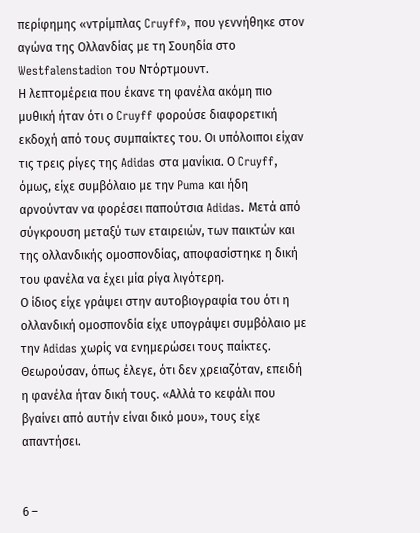περίφημης «ντρίμπλας Cruyff», που γεννήθηκε στον αγώνα της Ολλανδίας με τη Σουηδία στο Westfalenstadion του Ντόρτμουντ.
Η λεπτομέρεια που έκανε τη φανέλα ακόμη πιο μυθική ήταν ότι ο Cruyff φορούσε διαφορετική εκδοχή από τους συμπαίκτες του. Οι υπόλοιποι είχαν τις τρεις ρίγες της Adidas στα μανίκια. Ο Cruyff, όμως, είχε συμβόλαιο με την Puma και ήδη αρνούνταν να φορέσει παπούτσια Adidas. Μετά από σύγκρουση μεταξύ των εταιρειών, των παικτών και της ολλανδικής ομοσπονδίας, αποφασίστηκε η δική του φανέλα να έχει μία ρίγα λιγότερη.
Ο ίδιος είχε γράψει στην αυτοβιογραφία του ότι η ολλανδική ομοσπονδία είχε υπογράψει συμβόλαιο με την Adidas χωρίς να ενημερώσει τους παίκτες. Θεωρούσαν, όπως έλεγε, ότι δεν χρειαζόταν, επειδή η φανέλα ήταν δική τους. «Αλλά το κεφάλι που βγαίνει από αυτήν είναι δικό μου», τους είχε απαντήσει.


6 –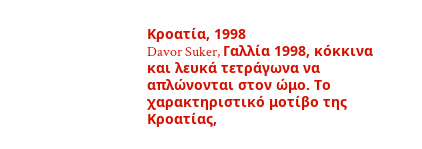Κροατία, 1998
Davor Suker, Γαλλία 1998, κόκκινα και λευκά τετράγωνα να απλώνονται στον ώμο. Το χαρακτηριστικό μοτίβο της Κροατίας,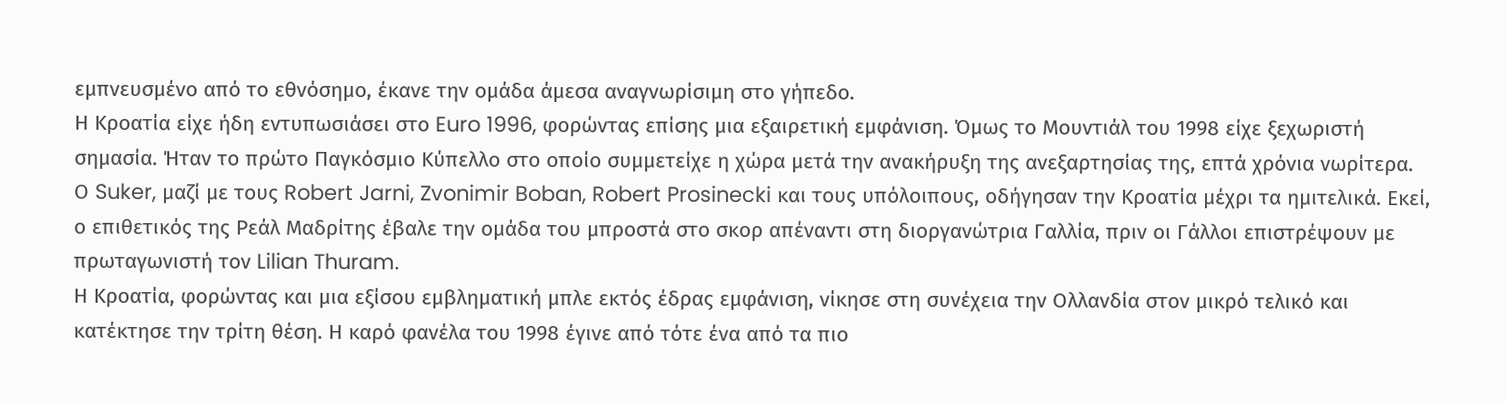εμπνευσμένο από το εθνόσημο, έκανε την ομάδα άμεσα αναγνωρίσιμη στο γήπεδο.
Η Κροατία είχε ήδη εντυπωσιάσει στο Euro 1996, φορώντας επίσης μια εξαιρετική εμφάνιση. Όμως το Μουντιάλ του 1998 είχε ξεχωριστή σημασία. Ήταν το πρώτο Παγκόσμιο Κύπελλο στο οποίο συμμετείχε η χώρα μετά την ανακήρυξη της ανεξαρτησίας της, επτά χρόνια νωρίτερα.
Ο Suker, μαζί με τους Robert Jarni, Zvonimir Boban, Robert Prosinecki και τους υπόλοιπους, οδήγησαν την Κροατία μέχρι τα ημιτελικά. Εκεί, ο επιθετικός της Ρεάλ Μαδρίτης έβαλε την ομάδα του μπροστά στο σκορ απέναντι στη διοργανώτρια Γαλλία, πριν οι Γάλλοι επιστρέψουν με πρωταγωνιστή τον Lilian Thuram.
Η Κροατία, φορώντας και μια εξίσου εμβληματική μπλε εκτός έδρας εμφάνιση, νίκησε στη συνέχεια την Ολλανδία στον μικρό τελικό και κατέκτησε την τρίτη θέση. Η καρό φανέλα του 1998 έγινε από τότε ένα από τα πιο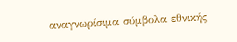αναγνωρίσιμα σύμβολα εθνικής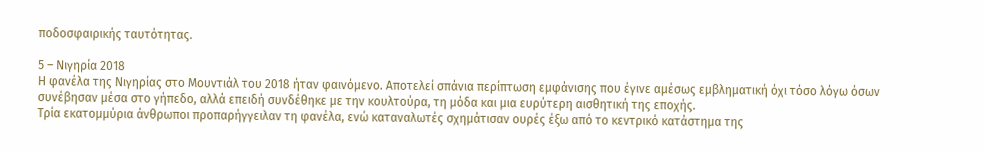ποδοσφαιρικής ταυτότητας.

5 – Νιγηρία 2018
Η φανέλα της Νιγηρίας στο Μουντιάλ του 2018 ήταν φαινόμενο. Αποτελεί σπάνια περίπτωση εμφάνισης που έγινε αμέσως εμβληματική όχι τόσο λόγω όσων συνέβησαν μέσα στο γήπεδο, αλλά επειδή συνδέθηκε με την κουλτούρα, τη μόδα και μια ευρύτερη αισθητική της εποχής.
Τρία εκατομμύρια άνθρωποι προπαρήγγειλαν τη φανέλα, ενώ καταναλωτές σχημάτισαν ουρές έξω από το κεντρικό κατάστημα της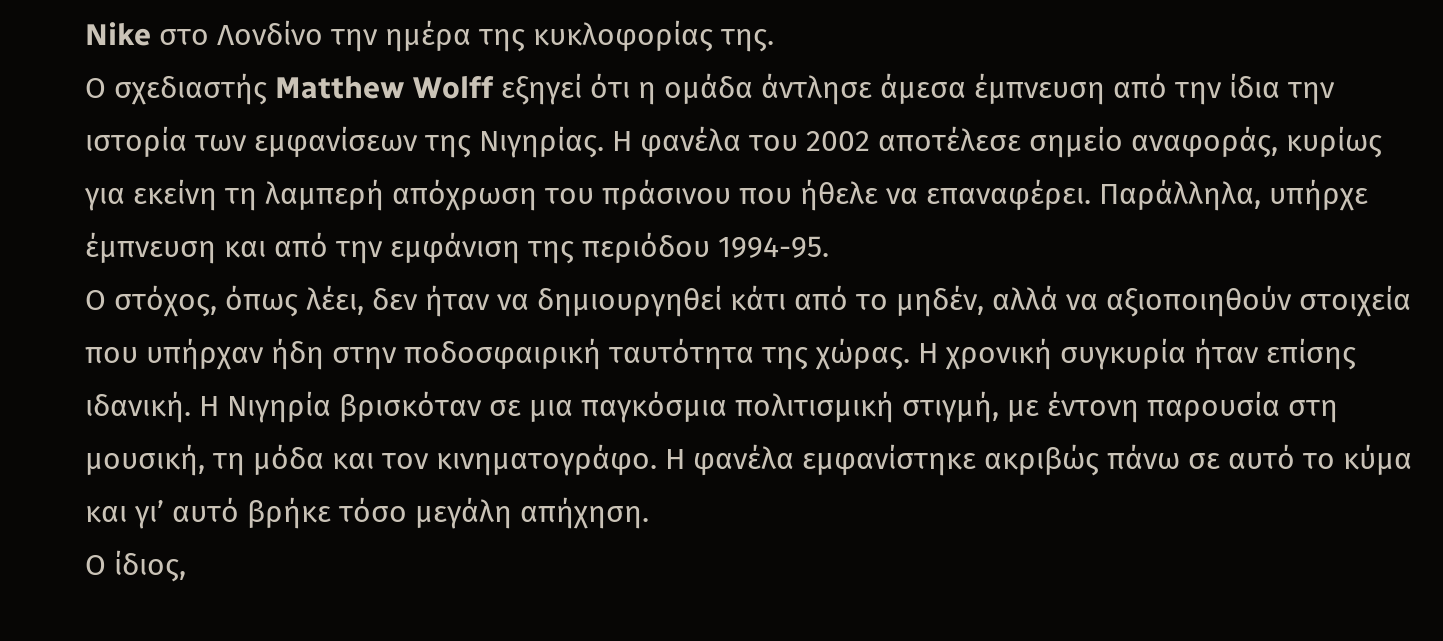Nike στο Λονδίνο την ημέρα της κυκλοφορίας της.
Ο σχεδιαστής Matthew Wolff εξηγεί ότι η ομάδα άντλησε άμεσα έμπνευση από την ίδια την ιστορία των εμφανίσεων της Νιγηρίας. Η φανέλα του 2002 αποτέλεσε σημείο αναφοράς, κυρίως για εκείνη τη λαμπερή απόχρωση του πράσινου που ήθελε να επαναφέρει. Παράλληλα, υπήρχε έμπνευση και από την εμφάνιση της περιόδου 1994-95.
Ο στόχος, όπως λέει, δεν ήταν να δημιουργηθεί κάτι από το μηδέν, αλλά να αξιοποιηθούν στοιχεία που υπήρχαν ήδη στην ποδοσφαιρική ταυτότητα της χώρας. Η χρονική συγκυρία ήταν επίσης ιδανική. Η Νιγηρία βρισκόταν σε μια παγκόσμια πολιτισμική στιγμή, με έντονη παρουσία στη μουσική, τη μόδα και τον κινηματογράφο. Η φανέλα εμφανίστηκε ακριβώς πάνω σε αυτό το κύμα και γι’ αυτό βρήκε τόσο μεγάλη απήχηση.
Ο ίδιος,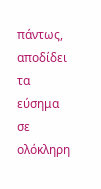πάντως, αποδίδει τα εύσημα σε ολόκληρη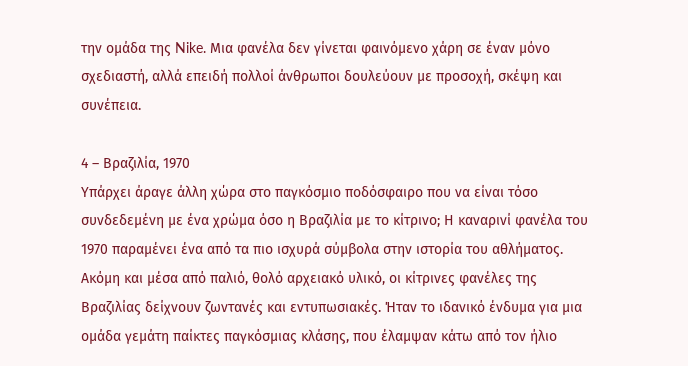την ομάδα της Nike. Μια φανέλα δεν γίνεται φαινόμενο χάρη σε έναν μόνο σχεδιαστή, αλλά επειδή πολλοί άνθρωποι δουλεύουν με προσοχή, σκέψη και συνέπεια.

4 – Βραζιλία, 1970
Υπάρχει άραγε άλλη χώρα στο παγκόσμιο ποδόσφαιρο που να είναι τόσο συνδεδεμένη με ένα χρώμα όσο η Βραζιλία με το κίτρινο; Η καναρινί φανέλα του 1970 παραμένει ένα από τα πιο ισχυρά σύμβολα στην ιστορία του αθλήματος.
Ακόμη και μέσα από παλιό, θολό αρχειακό υλικό, οι κίτρινες φανέλες της Βραζιλίας δείχνουν ζωντανές και εντυπωσιακές. Ήταν το ιδανικό ένδυμα για μια ομάδα γεμάτη παίκτες παγκόσμιας κλάσης, που έλαμψαν κάτω από τον ήλιο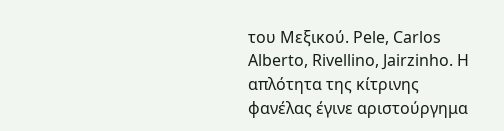του Μεξικού. Pele, Carlos Alberto, Rivellino, Jairzinho. Η απλότητα της κίτρινης φανέλας έγινε αριστούργημα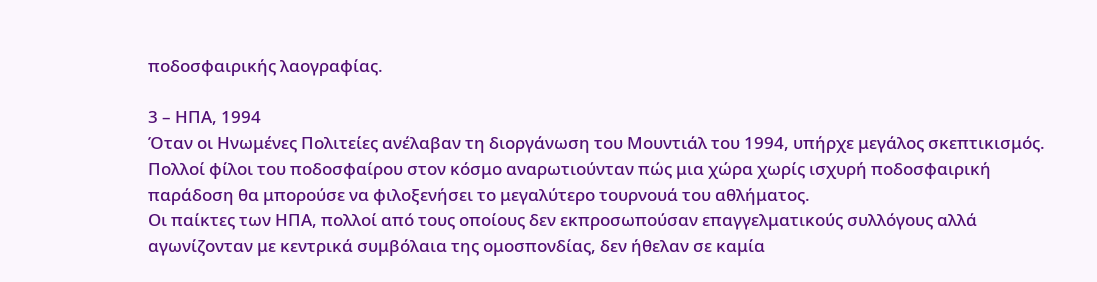ποδοσφαιρικής λαογραφίας.

3 – ΗΠΑ, 1994
Όταν οι Ηνωμένες Πολιτείες ανέλαβαν τη διοργάνωση του Μουντιάλ του 1994, υπήρχε μεγάλος σκεπτικισμός. Πολλοί φίλοι του ποδοσφαίρου στον κόσμο αναρωτιούνταν πώς μια χώρα χωρίς ισχυρή ποδοσφαιρική παράδοση θα μπορούσε να φιλοξενήσει το μεγαλύτερο τουρνουά του αθλήματος.
Οι παίκτες των ΗΠΑ, πολλοί από τους οποίους δεν εκπροσωπούσαν επαγγελματικούς συλλόγους αλλά αγωνίζονταν με κεντρικά συμβόλαια της ομοσπονδίας, δεν ήθελαν σε καμία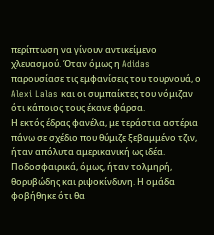περίπτωση να γίνουν αντικείμενο χλευασμού. Όταν όμως η Adidas παρουσίασε τις εμφανίσεις του τουρνουά, ο Alexi Lalas και οι συμπαίκτες του νόμιζαν ότι κάποιος τους έκανε φάρσα.
Η εκτός έδρας φανέλα, με τεράστια αστέρια πάνω σε σχέδιο που θύμιζε ξεβαμμένο τζιν, ήταν απόλυτα αμερικανική ως ιδέα. Ποδοσφαιρικά, όμως, ήταν τολμηρή, θορυβώδης και ριψοκίνδυνη. Η ομάδα φοβήθηκε ότι θα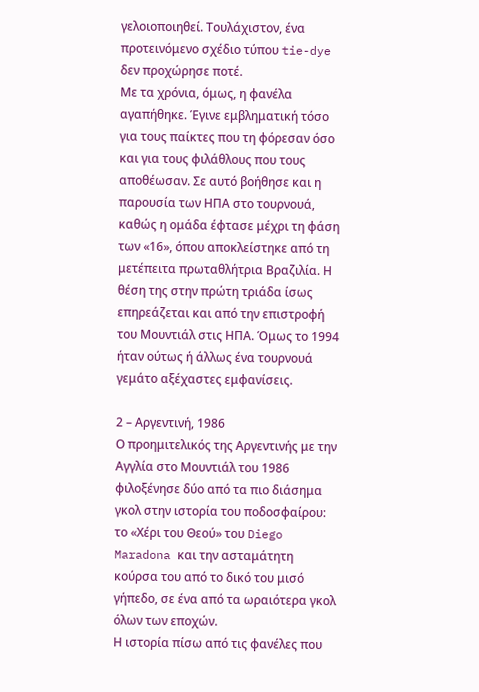γελοιοποιηθεί. Τουλάχιστον, ένα προτεινόμενο σχέδιο τύπου tie-dye δεν προχώρησε ποτέ.
Με τα χρόνια, όμως, η φανέλα αγαπήθηκε. Έγινε εμβληματική τόσο για τους παίκτες που τη φόρεσαν όσο και για τους φιλάθλους που τους αποθέωσαν. Σε αυτό βοήθησε και η παρουσία των ΗΠΑ στο τουρνουά, καθώς η ομάδα έφτασε μέχρι τη φάση των «16», όπου αποκλείστηκε από τη μετέπειτα πρωταθλήτρια Βραζιλία. Η θέση της στην πρώτη τριάδα ίσως επηρεάζεται και από την επιστροφή του Μουντιάλ στις ΗΠΑ. Όμως το 1994 ήταν ούτως ή άλλως ένα τουρνουά γεμάτο αξέχαστες εμφανίσεις.

2 – Αργεντινή, 1986
Ο προημιτελικός της Αργεντινής με την Αγγλία στο Μουντιάλ του 1986 φιλοξένησε δύο από τα πιο διάσημα γκολ στην ιστορία του ποδοσφαίρου: το «Χέρι του Θεού» του Diego Maradona και την ασταμάτητη κούρσα του από το δικό του μισό γήπεδο, σε ένα από τα ωραιότερα γκολ όλων των εποχών.
Η ιστορία πίσω από τις φανέλες που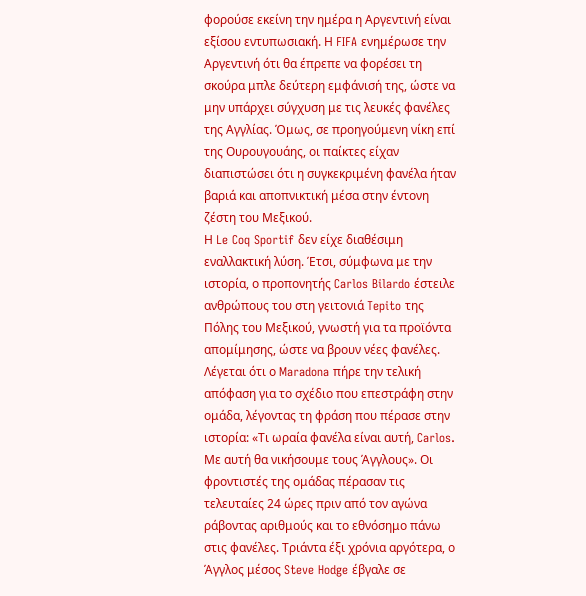φορούσε εκείνη την ημέρα η Αργεντινή είναι εξίσου εντυπωσιακή. Η FIFA ενημέρωσε την Αργεντινή ότι θα έπρεπε να φορέσει τη σκούρα μπλε δεύτερη εμφάνισή της, ώστε να μην υπάρχει σύγχυση με τις λευκές φανέλες της Αγγλίας. Όμως, σε προηγούμενη νίκη επί της Ουρουγουάης, οι παίκτες είχαν διαπιστώσει ότι η συγκεκριμένη φανέλα ήταν βαριά και αποπνικτική μέσα στην έντονη ζέστη του Μεξικού.
Η Le Coq Sportif δεν είχε διαθέσιμη εναλλακτική λύση. Έτσι, σύμφωνα με την ιστορία, ο προπονητής Carlos Bilardo έστειλε ανθρώπους του στη γειτονιά Tepito της Πόλης του Μεξικού, γνωστή για τα προϊόντα απομίμησης, ώστε να βρουν νέες φανέλες.
Λέγεται ότι ο Maradona πήρε την τελική απόφαση για το σχέδιο που επεστράφη στην ομάδα, λέγοντας τη φράση που πέρασε στην ιστορία: «Τι ωραία φανέλα είναι αυτή, Carlos. Με αυτή θα νικήσουμε τους Άγγλους». Οι φροντιστές της ομάδας πέρασαν τις τελευταίες 24 ώρες πριν από τον αγώνα ράβοντας αριθμούς και το εθνόσημο πάνω στις φανέλες. Τριάντα έξι χρόνια αργότερα, ο Άγγλος μέσος Steve Hodge έβγαλε σε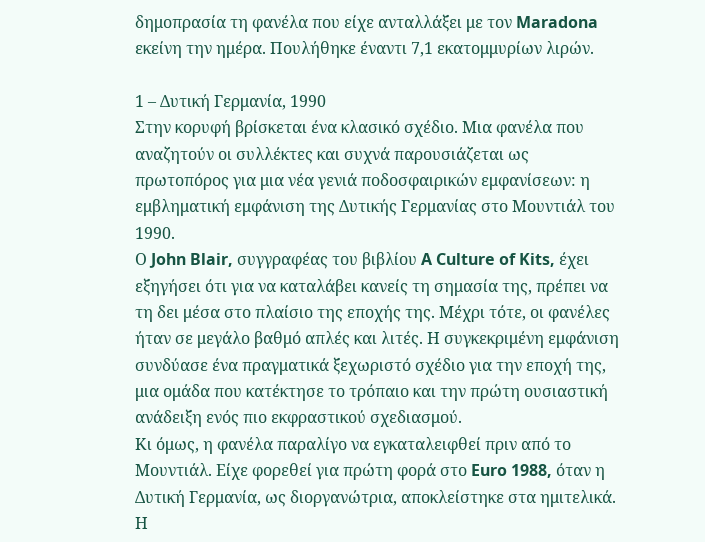δημοπρασία τη φανέλα που είχε ανταλλάξει με τον Maradona εκείνη την ημέρα. Πουλήθηκε έναντι 7,1 εκατομμυρίων λιρών.

1 – Δυτική Γερμανία, 1990
Στην κορυφή βρίσκεται ένα κλασικό σχέδιο. Μια φανέλα που αναζητούν οι συλλέκτες και συχνά παρουσιάζεται ως πρωτοπόρος για μια νέα γενιά ποδοσφαιρικών εμφανίσεων: η εμβληματική εμφάνιση της Δυτικής Γερμανίας στο Μουντιάλ του 1990.
Ο John Blair, συγγραφέας του βιβλίου A Culture of Kits, έχει εξηγήσει ότι για να καταλάβει κανείς τη σημασία της, πρέπει να τη δει μέσα στο πλαίσιο της εποχής της. Μέχρι τότε, οι φανέλες ήταν σε μεγάλο βαθμό απλές και λιτές. Η συγκεκριμένη εμφάνιση συνδύασε ένα πραγματικά ξεχωριστό σχέδιο για την εποχή της, μια ομάδα που κατέκτησε το τρόπαιο και την πρώτη ουσιαστική ανάδειξη ενός πιο εκφραστικού σχεδιασμού.
Κι όμως, η φανέλα παραλίγο να εγκαταλειφθεί πριν από το Μουντιάλ. Είχε φορεθεί για πρώτη φορά στο Euro 1988, όταν η Δυτική Γερμανία, ως διοργανώτρια, αποκλείστηκε στα ημιτελικά. Η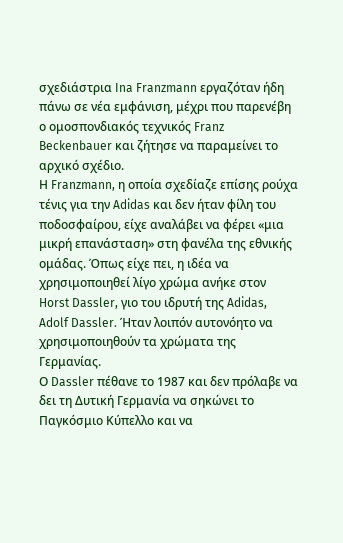σχεδιάστρια Ina Franzmann εργαζόταν ήδη πάνω σε νέα εμφάνιση, μέχρι που παρενέβη ο ομοσπονδιακός τεχνικός Franz Beckenbauer και ζήτησε να παραμείνει το αρχικό σχέδιο.
Η Franzmann, η οποία σχεδίαζε επίσης ρούχα τένις για την Adidas και δεν ήταν φίλη του ποδοσφαίρου, είχε αναλάβει να φέρει «μια μικρή επανάσταση» στη φανέλα της εθνικής ομάδας. Όπως είχε πει, η ιδέα να χρησιμοποιηθεί λίγο χρώμα ανήκε στον Horst Dassler, γιο του ιδρυτή της Adidas, Adolf Dassler. Ήταν λοιπόν αυτονόητο να χρησιμοποιηθούν τα χρώματα της Γερμανίας.
Ο Dassler πέθανε το 1987 και δεν πρόλαβε να δει τη Δυτική Γερμανία να σηκώνει το Παγκόσμιο Κύπελλο και να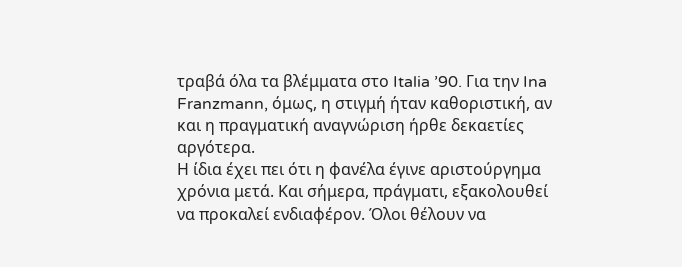τραβά όλα τα βλέμματα στο Italia ’90. Για την Ina Franzmann, όμως, η στιγμή ήταν καθοριστική, αν και η πραγματική αναγνώριση ήρθε δεκαετίες αργότερα.
Η ίδια έχει πει ότι η φανέλα έγινε αριστούργημα χρόνια μετά. Και σήμερα, πράγματι, εξακολουθεί να προκαλεί ενδιαφέρον. Όλοι θέλουν να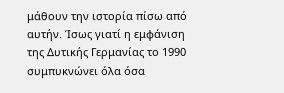μάθουν την ιστορία πίσω από αυτήν. Ίσως γιατί η εμφάνιση της Δυτικής Γερμανίας το 1990 συμπυκνώνει όλα όσα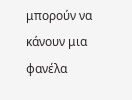μπορούν να κάνουν μια φανέλα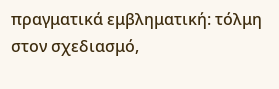πραγματικά εμβληματική: τόλμη στον σχεδιασμό,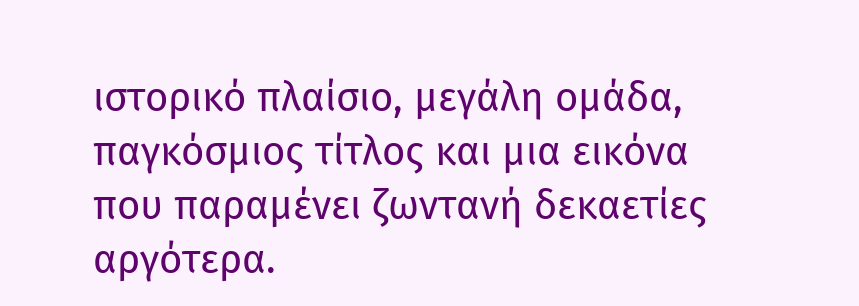ιστορικό πλαίσιο, μεγάλη ομάδα, παγκόσμιος τίτλος και μια εικόνα που παραμένει ζωντανή δεκαετίες αργότερα.